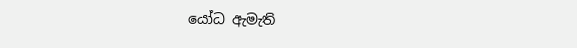යෝධ ඇමැති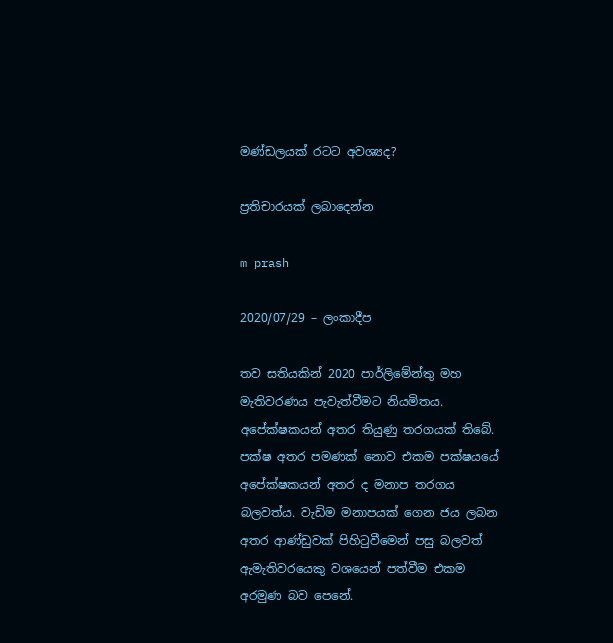මණ්ඩලයක් රටට අවශ්‍යද?

ප්‍රතිචාරයක් ලබාදෙන්න

m prash

2020/07/29 – ලංකාදීප

තව සතියකින් 2020 පාර්ලිමේන්තු මහ මැතිවරණය පැවැත්වීමට නියමිතය. අපේක්ෂකයන් අතර තියුණු තරගයක් තිබේ. පක්ෂ අතර පමණක් නොව එකම පක්ෂයයේ අපේක්ෂකයන් අතර ද මනාප තරගය බලවත්ය. වැඩිම මනාපයක් ගෙන ජය ලබන අතර ආණ්ඩුවක් පිහිටුවීමෙන් පසු බලවත් ඇමැතිවරයෙකු වශයෙන් පත්වීම එකම අරමුණ බව පෙනේ.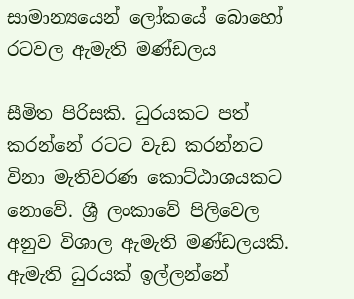සාමාන්‍යයෙන් ලෝකයේ බොහෝ රටවල ඇමැති මණ්ඩලය

සීමිත පිරිසකි. ධුරයකට පත් කරන්නේ රටට වැඩ කරන්නට විනා මැතිවරණ කොට්ඨාශයකට නොවේ. ශ්‍රී ලංකාවේ පිලිවෙල අනුව විශාල ඇමැති මණ්ඩලයකි. ඇමැති ධුරයක් ඉල්ලන්නේ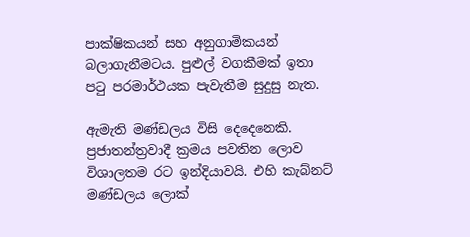පාක්ෂිකයන් සහ අනුගාමිකයන් බලාගැනීමටය. පුළුල් වගකීමක් ඉතා පටු පරමාර්ථයක පැවැතීම සුදුසු නැත.

ඇමැති මණ්ඩලය විසි දෙදෙනෙකි. ප්‍රජාතන්ත්‍රවාදී ක්‍රමය පවතින ලොව විශාලතම රට ඉන්දියාවයි. එහි කැබ්නට් මණ්ඩලය ලොක්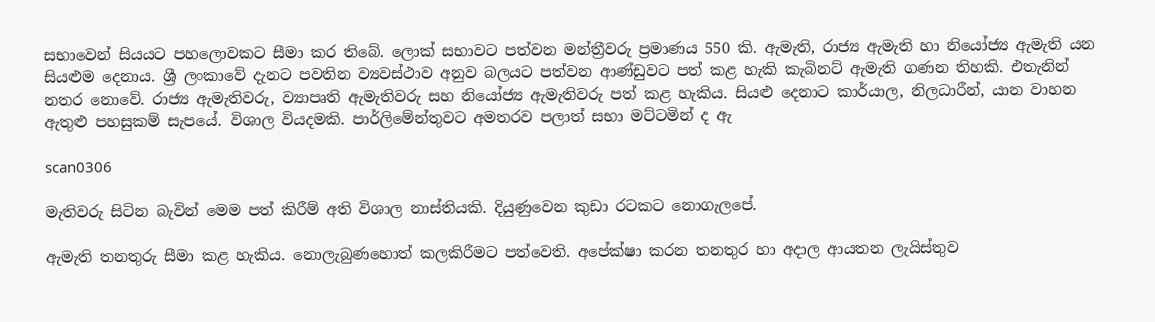සභාවෙන් සියයට පහලොවකට සීමා කර තිබේ. ලොක් සභාවට පත්වන මන්ත්‍රීවරු ප්‍රමාණය 550 කි. ඇමැති, රාජ්‍ය ඇමැති හා නියෝජ්‍ය ඇමැති යන සියළුම දෙනාය. ශ්‍රී ලංකාවේ දැනට පවතින ව්‍යවස්ථාව අනුව බලයට පත්වන ආණ්ඩුවට පත් කළ හැකි කැබිනට් ඇමැති ගණන තිහකි. එතැනින් නතර නොවේ. රාජ්‍ය ඇමැතිවරු, ව්‍යාපෘති ඇමැතිවරු සහ නියෝජ්‍ය ඇමැතිවරු පත් කළ හැකිය. සියළු දෙනාට කාර්යාල, නිලධාරීන්, යාන වාහන ඇතුළු පහසුකම් සැපයේ. විශාල වියදමකි. පාර්ලිමේන්තුවට අමතරව පලාත් සභා මට්ටමින් ද ඇ

scan0306

මැතිවරු සිටින බැවින් මෙම පත් කිරීම් අති විශාල නාස්තියකි. දියුණුවෙන කුඩා රටකට නොගැලපේ.

ඇමැති තනතුරු සීමා කළ හැකිය. නොලැබුණහොත් කලකිරීමට පත්වෙති. අපේක්ෂා කරන තනතුර හා අදාල ආයතන ලැයිස්තුව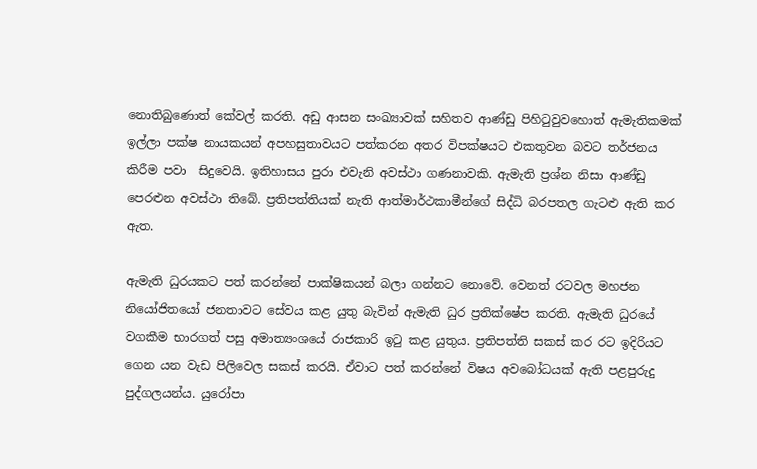නොතිබුණොත් කේවල් කරති. අඩු ආසන සංඛ්‍යාවක් සහිතව ආණ්ඩු පිහිටුවුවහොත් ඇමැතිකමක් ඉල්ලා පක්ෂ නායකයන් අපහසුතාවයට පත්කරන අතර විපක්ෂයට එකතුවන බවට තර්ජනය කිරීම පවා  සිදුවෙයි. ඉතිහාසය පුරා එවැනි අවස්ථා ගණනාවකි. ඇමැති ප්‍රශ්න නිසා ආණ්ඩු පෙරළුන අවස්ථා තිබේ. ප්‍රතිපත්තියක් නැති ආත්මාර්ථකාමීන්ගේ සිද්ධි බරපතල ගැටළු ඇති කර ඇත.

ඇමැති ධුරයකට පත් කරන්නේ පාක්ෂිකයන් බලා ගන්නට නොවේ. වෙනත් රටවල මහජන නියෝජිතයෝ ජනතාවට සේවය කළ යුතු බැවින් ඇමැති ධුර ප්‍රතික්ෂේප කරති. ඇමැති ධුරයේ වගකීම භාරගත් පසු අමාත්‍යංශයේ රාජකාරි ඉටු කළ යුතුය. ප්‍රතිපත්ති සකස් කර රට ඉදිරියට ගෙන යන වැඩ පිලිවෙල සකස් කරයි. ඒවාට පත් කරන්නේ විෂය අවබෝධයක් ඇති පළපුරුදු පුද්ගලයන්ය. යුරෝපා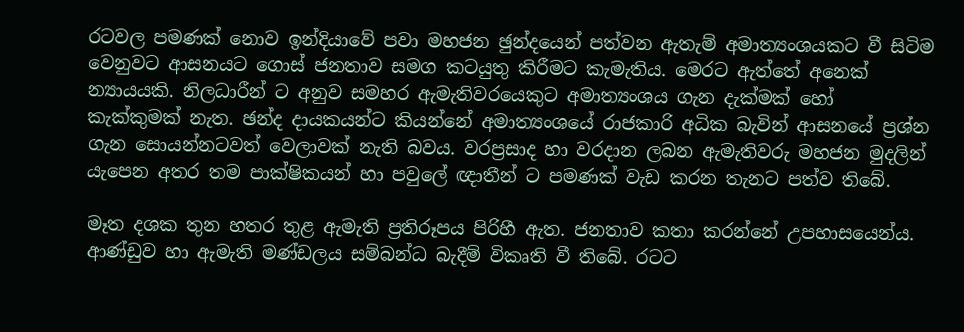රටවල පමණක් නොව ඉන්දියාවේ පවා මහජන ඡුන්දයෙන් පත්වන ඇතැම් අමාත්‍යංශයකට වී සිටිම වෙනුවට ආසනයට ගොස් ජනතාව සමග කටයුතු කිරීමට කැමැතිය. මෙරට ඇත්තේ අනෙක් න්‍යායයකි. නිලධාරීන් ට අනුව සමහර ඇමැතිවරයෙකුට අමාත්‍යංශය ගැන දැක්මක් හෝ කැක්කුමක් නැත. ඡන්ද දායකයන්ට කියන්නේ අමාත්‍යංශයේ රාජකාරි අධික බැවින් ආසනයේ ප්‍රශ්න ගැන සොයන්නටවත් වෙලාවක් නැති බවය. වරප්‍රසාද හා වරදාන ලබන ඇමැතිවරු මහජන මුදලින් යැපෙන අතර තම පාක්ෂිකයන් හා පවුලේ ඥාතීන් ට පමණක් වැඩ කරන තැනට පත්ව තිබේ.

මෑත දශක තුන හතර තුළ ඇමැති ප්‍රතිරූපය පිරිහී ඇත. ජනතාව කතා කරන්නේ උපහාසයෙන්ය. ආණ්ඩුව හා ඇමැති මණ්ඩලය සම්බන්ධ බැදීම් විකෘති වී තිබේ. රටට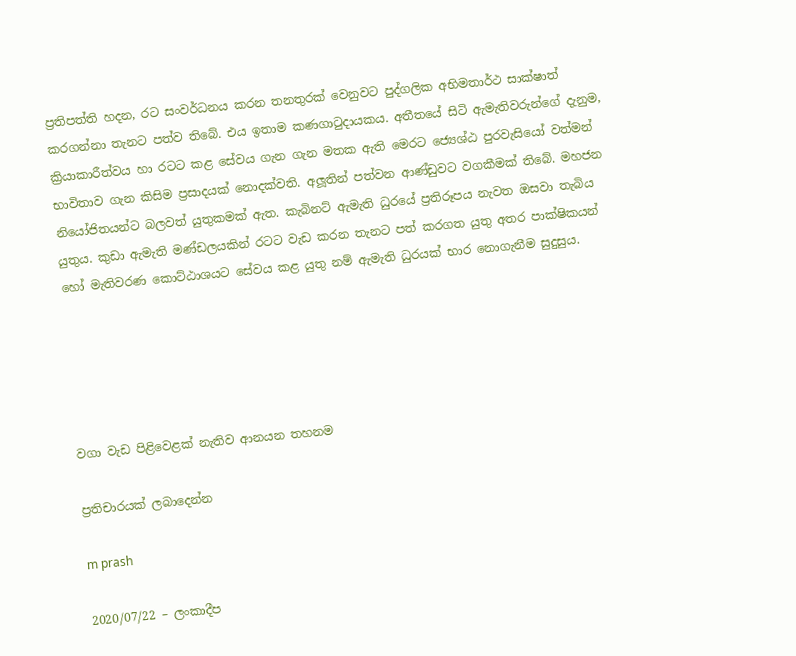ප්‍රතිපත්ති හදන, රට සංවර්ධනය කරන තනතුරක් වෙනුවට පුද්ගලික අභිමතාර්ථ සාක්ෂාත් කරගන්නා තැනට පත්ව තිබේ. එය ඉතාම කණගාටුදායකය. අතීතයේ සිටි ඇමැතිවරුන්ගේ දැනුම, ක්‍රියාකාරීත්වය හා රටට කළ සේවය ගැන ගැන මතක ඇති මෙරට ජ්‍යෙශ්ඨ පුරවැසියෝ වත්මන් භාවිතාව ගැන කිසිම ප්‍රසාදයක් නොදක්වති. අලූතින් පත්වන ආණ්ඩුවට වගකීමක් තිබේ. මහජන නියෝජිතයන්ට බලවත් යුතුකමක් ඇත. කැබිනට් ඇමැති ධුරයේ ප්‍රතිරූපය නැවත ඔසවා තැබිය යුතුය. කුඩා ඇමැති මණ්ඩලයකින් රටට වැඩ කරන තැනට පත් කරගත යුතු අතර පාක්ෂිකයන් හෝ මැතිවරණ කොට්ඨාශයට සේවය කළ යුතු නම් ඇමැති ධුරයක් භාර නොගැනීම සුදුසුය.





වගා වැඩ පිළිවෙළක් නැතිව ආනයන තහනම

ප්‍රතිචාරයක් ලබාදෙන්න

m prash

2020/07/22 – ලංකාදීප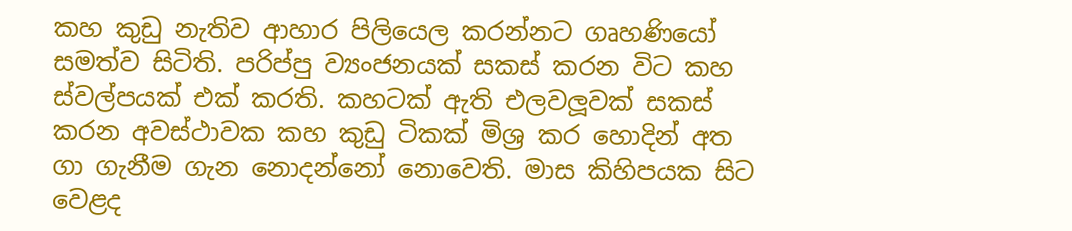කහ කුඩු නැතිව ආහාර පිලියෙල කරන්නට ගෘහණියෝ සමත්ව සිටිති. පරිප්පු ව්‍යංජනයක් සකස් කරන විට කහ ස්වල්පයක් එක් කරති. කහටක් ඇති එලවලූවක් සකස් කරන අවස්ථාවක කහ කුඩු ටිකක් මිශ්‍ර කර හොදින් අත ගා ගැනීම ගැන නොදන්නෝ නොවෙති. මාස කිහිපයක සිට වෙළද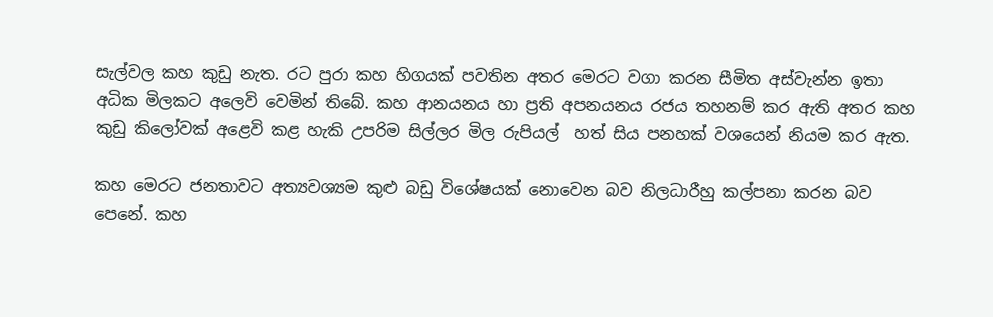සැල්වල කහ කුඩු නැත. රට පුරා කහ හිගයක් පවතින අතර මෙරට වගා කරන සීමිත අස්වැන්න ඉතා අධික මිලකට අලෙවි වෙමින් තිබේ. කහ ආනයනය හා ප්‍රති අපනයනය රජය තහනම් කර ඇති අතර කහ කුඩු කිලෝවක් අළෙවි කළ හැකි උපරිම සිල්ලර මිල රුපියල්  හත් සිය පනහක් වශයෙන් නියම කර ඇත.

කහ මෙරට ජනතාවට අත්‍යවශ්‍යම කුළු බඩු විශේෂයක් නොවෙන බව නිලධාරීහු කල්පනා කරන බව පෙනේ. කහ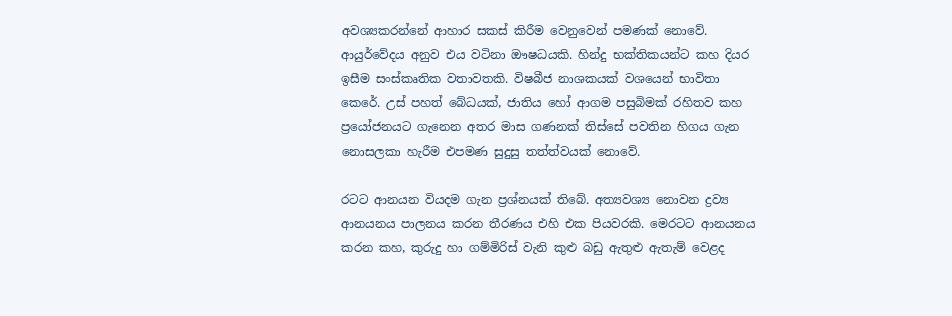අවශ්‍යකරන්නේ ආහාර සකස් කිරීම වෙනුවෙන් පමණක් නොවේ. ආයුර්වේදය අනුව එය වටිනා ඖෂධයකි. හින්දු භක්තිකයන්ට කහ දියර ඉසීම සංස්කෘතික වතාවතකි. විෂබීජ නාශකයක් වශයෙන් භාවිතා කෙරේ. උස් පහත් බේධයක්, ජාතිය හෝ ආගම පසුබිමක් රහිතව කහ ප්‍රයෝජනයට ගැනෙන අතර මාස ගණනක් තිස්සේ පවතින හිගය ගැන නොසලකා හැරීම එපමණ සුදුසු තත්ත්වයක් නොවේ.

රටට ආනයන වියදම ගැන ප්‍රශ්නයක් තිබේ. අත්‍යවශ්‍ය නොවන ද්‍රව්‍ය ආනයනය පාලනය කරන තීරණය එහි එක පියවරකි. මෙරටට ආනයනය කරන කහ, කුරුදු හා ගම්මිරිස් වැනි කුළු බඩු ඇතුළු ඇතැම් වෙළද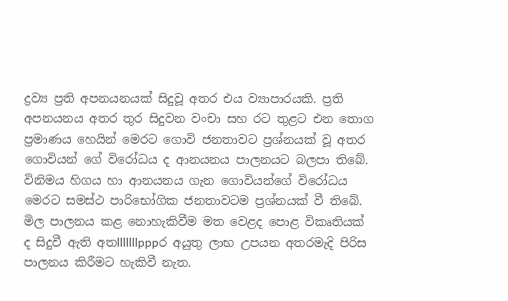ද්‍රව්‍ය ප්‍රති අපනයනයක් සිදුවූ අතර එය ව්‍යාපාරයකි. ප්‍රති අපනයනය අතර තුර සිදුවන වංචා සහ රට තුළට එන තොග ප්‍රමාණය හෙයින් මෙරට ගොවි ජනතාවට ප්‍රශ්නයක් වූ අතර ගොවියන් ගේ විරෝධය ද ආනයනය පාලනයට බලපා තිබේ. විනිමය හිගය හා ආනයනය ගැන ගොවියන්ගේ විරෝධය මෙරට සමස්ථ පාරිභෝගික ජනතාවටම ප්‍රශ්නයක් වී තිබේ. මිල පාලනය කළ නොහැකිවීම මත වෙළද පොළ විකෘතියක් ද සිදුවී ඇති අතlllllllpppර අයුතු ලාභ උපයන අතරමැදි පිරිස පාලනය කිරීමට හැකිවී නැත.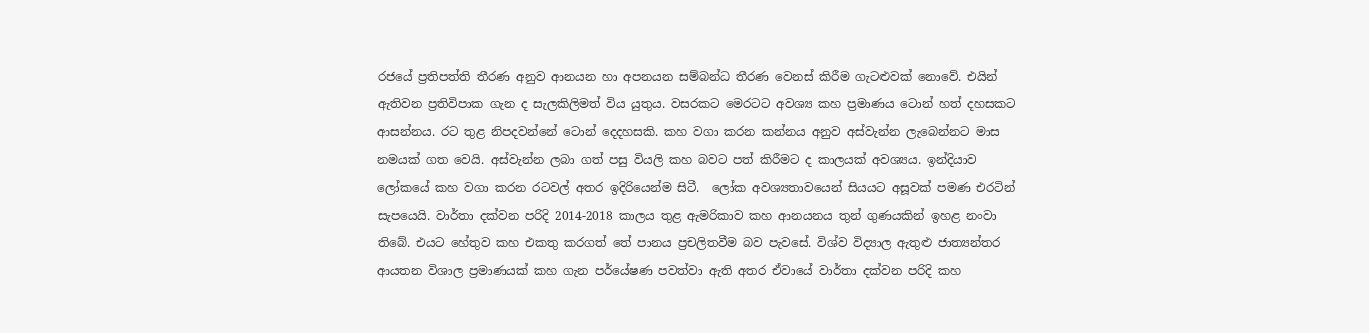රජයේ ප්‍රතිපත්ති තීරණ අනුව ආනයන හා අපනයන සම්බන්ධ තීරණ වෙනස් කිරීම ගැටළුවක් නොවේ. එයින් ඇතිවන ප්‍රතිවිපාක ගැන ද සැලකිලිමත් විය යුතුය. වසරකට මෙරටට අවශ්‍ය කහ ප්‍රමාණය ටොන් හත් දහසකට ආසන්නය. රට තුළ නිපදවන්නේ ටොන් දෙදහසකි. කහ වගා කරන කන්නය අනුව අස්වැන්න ලැබෙන්නට මාස නමයක් ගත වෙයි. අස්වැන්න ලබා ගත් පසු වියලි කහ බවට පත් කිරීමට ද කාලයක් අවශ්‍යය. ඉන්දියාව ලෝකයේ කහ වගා කරන රටවල් අතර ඉදිරියෙන්ම සිටී.  ලෝක අවශ්‍යතාවයෙන් සියයට අසූවක් පමණ එරටින් සැපයෙයි. වාර්තා දක්වන පරිදි 2014-2018 කාලය තුළ ඇමරිකාව කහ ආනයනය තුන් ගුණයකින් ඉහළ නංවා තිබේ. එයට හේතුව කහ එකතු කරගත් තේ පානය ප්‍රචලිතවීම බව පැවසේ. විශ්ව විද්‍යාල ඇතුළු ජාත්‍යන්තර ආයතන විශාල ප්‍රමාණයක් කහ ගැන පර්යේෂණ පවත්වා ඇති අතර ඒවායේ වාර්තා දක්වන පරිදි කහ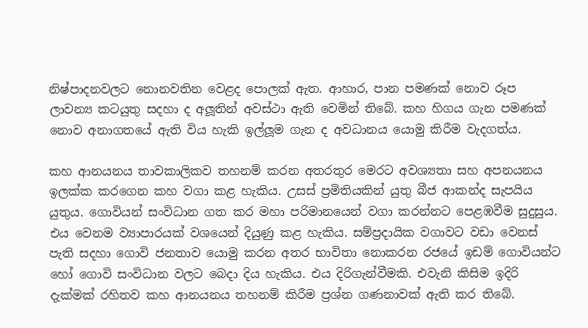නිෂ්පාදනවලට නොනවතින වෙළද පොලක් ඇත. ආහාර, පාන පමණක් නොව රූප ලාවන්‍ය කටයුතු සදහා ද අලූතින් අවස්ථා ඇති වෙමින් තිබේ. කහ හිගය ගැන පමණක් නොව අනාගතයේ ඇති විය හැකි ඉල්ලූම ගැන ද අවධානය යොමු කිරීම වැදගත්ය.

කහ ආනයනය තාවකාලිකව තහනම් කරන අතරතුර මෙරට අවශ්‍යතා සහ අපනයනය ඉලක්ක කරගෙන කහ වගා කළ හැකිය. උසස් ප්‍රමිතියකින් යුතු බීජ ආකන්ද සැපයිය යුතුය. ගොවියන් සංවිධාන ගත කර මහා පරිමානයෙන් වගා කරන්නට පෙළඹවීම සුදුසුය. එය වෙනම ව්‍යාපාරයක් වශයෙන් දියුණු කළ හැකිය. සම්ප්‍රදායික වගාවට වඩා වෙනස් පැති සදහා ගොවි ජනතාව යොමු කරන අතර භාවිතා නොකරන රජයේ ඉඩම් ගොවියන්ට හෝ ගොවි සංවිධාන වලට බෙදා දිය හැකිය. එය දිරිගැන්වීමකි. එවැනි කිසිම ඉදිරි දැක්මක් රහිතව කහ ආනයනය තහනම් කිරීම ප්‍රශ්න ගණනාවක් ඇති කර තිබේ.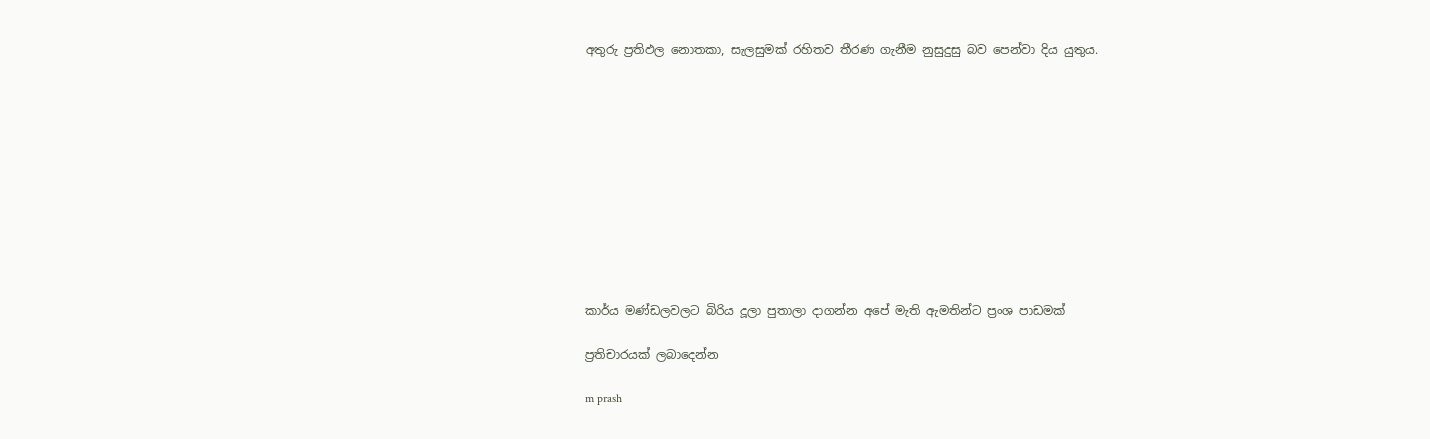අතුරු ප්‍රතිඵල නොතකා, සැලසුමක් රහිතව තීරණ ගැනීම නුසුදුසු බව පෙන්වා දිය යුතුය.











කාර්ය මණ්ඩලවලට බිරිය දූලා පුතාලා දාගන්න අපේ මැති ඇමතින්ට ප්‍රංශ පාඩමක්

ප්‍රතිචාරයක් ලබාදෙන්න

m prash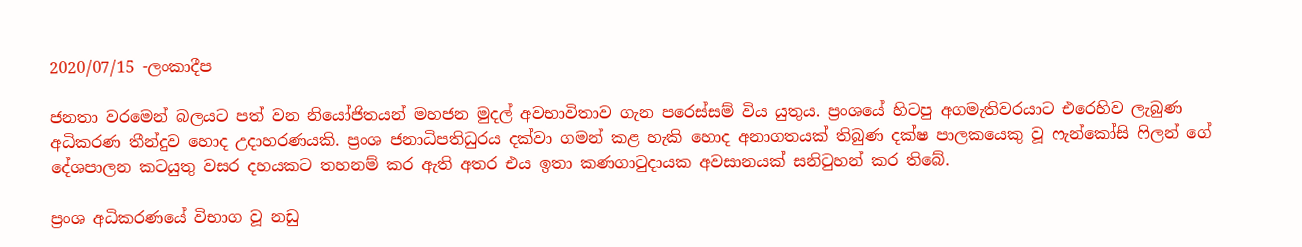2020/07/15 -ලංකාදීප

ජනතා වරමෙන් බලයට පත් වන නියෝජිතයන් මහජන මුදල් අවභාවිතාව ගැන පරෙස්සම් විය යුතුය. ප්‍රංශයේ හිටපු අගමැතිවරයාට එරෙහිව ලැබුණ අධිකරණ තීන්දුව හොද උදාහරණයකි. ප්‍රංශ ජනාධිපතිධුරය දක්වා ගමන් කළ හැකි හොද අනාගතයක් තිබුණ දක්ෂ පාලකයෙකු වූ ෆැන්කෝසි ෆිලන් ගේ දේශපාලන කටයුතු වසර දහයකට තහනම් කර ඇති අතර එය ඉතා කණගාටුදායක අවසානයක් සනිටුහන් කර තිබේ.

ප්‍රංශ අධිකරණයේ විභාග වූ නඩු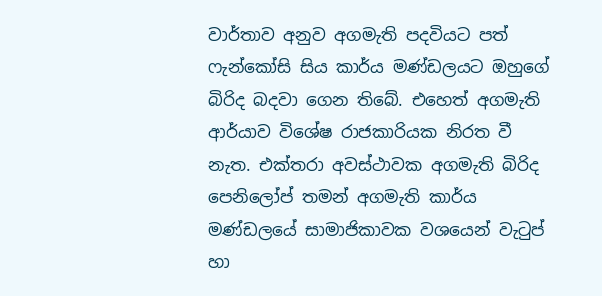වාර්තාව අනුව අගමැති පදවියට පත් ෆැන්කෝසි සිය කාර්ය මණ්ඩලයට ඔහුගේ බිරිද බදවා ගෙන තිබේ. එහෙත් අගමැති ආර්යාව විශේෂ රාජකාරියක නිරත වී නැත. එක්තරා අවස්ථාවක අගමැති බිරිද පෙනිලෝප් තමන් අගමැති කාර්ය මණ්ඩලයේ සාමාජිකාවක වශයෙන් වැටුප් හා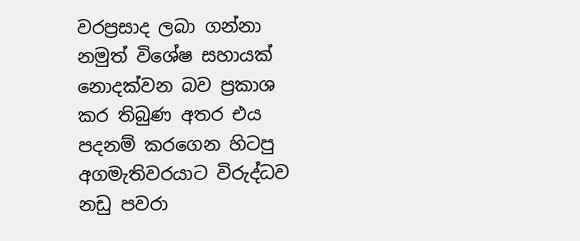වරප්‍රසාද ලබා ගන්නා නමුත් විශේෂ සහායක් නොදක්වන බව ප්‍රකාශ කර තිබුණ අතර එය පදනම් කරගෙන හිටපු අගමැතිවරයාට විරුද්ධව නඩු පවරා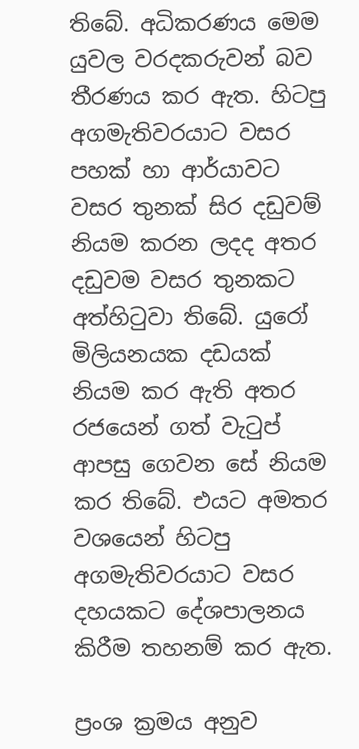තිබේ. අධිකරණය මෙම යුවල වරදකරුවන් බව තීරණය කර ඇත. හිටපු අගමැතිවරයාට වසර පහක් හා ආර්යාවට වසර තුනක් සිර දඩුවම් නියම කරන ලදද අතර දඩුවම වසර තුනකට අත්හිටුවා තිබේ. යුරෝ මිලියනයක දඩයක් නියම කර ඇති අතර රජයෙන් ගත් වැටුප් ආපසු ගෙවන සේ නියම කර තිබේ. එයට අමතර වශයෙන් හිටපු අගමැතිවරයාට වසර දහයකට දේශපාලනය කිරීම තහනම් කර ඇත.

ප්‍රංශ ක්‍රමය අනුව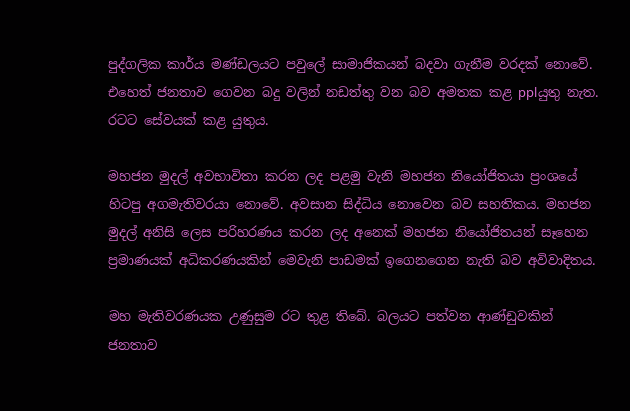පුද්ගලික කාර්ය මණ්ඩලයට පවුලේ සාමාජිකයන් බදවා ගැනීම වරදක් නොවේ. එහෙත් ජනතාව ගෙවන බදු වලින් නඩත්තු වන බව අමතක කළ pplයුතු නැත. රටට සේවයක් කළ යුතුය.

මහජන මුදල් අවභාවිතා කරන ලද පළමු වැනි මහජන නියෝජිතයා ප්‍රංශයේ හිටපු අගමැතිවරයා නොවේ. අවසාන සිද්ධිය නොවෙන බව සහතිකය. මහජන මුදල් අනිසි ලෙස පරිහරණය කරන ලද අනෙක් මහජන නියෝජිතයන් සෑහෙන ප්‍රමාණයක් අධිකරණයකින් මෙවැනි පාඩමක් ඉගෙනගෙන නැති බව අවිවාදිතය.

මහ මැතිවරණයක උණුසුම රට තුළ තිබේ. බලයට පත්වන ආණ්ඩුවකින් ජනතාව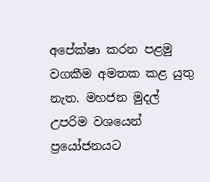අපේක්ෂා කරන පළමු වගකීම අමතක කළ යුතු නැත. මහජන මුදල් උපරිම වශයෙන් ප්‍රයෝජනයට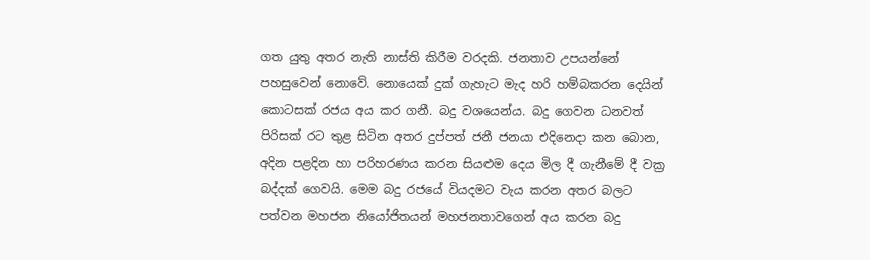ගත යුතු අතර නැති නාස්ති කිරීම වරදකි. ජනතාව උපයන්නේ පහසුවෙන් නොවේ. නොයෙක් දුක් ගැහැට මැද හරි හම්බකරන දෙයින් කොටසක් රජය අය කර ගනී. බදු වශයෙන්ය. බදු ගෙවන ධනවත් පිරිසක් රට තුළ සිටින අතර දුප්පත් ජනී ජනයා එදිනෙදා කන බොන, අදින පළදින හා පරිහරණය කරන සියළුම දෙය මිල දී ගැනීමේ දී වක්‍ර බද්දක් ගෙවයි. මෙම බදු රජයේ වියදමට වැය කරන අතර බලට පත්වන මහජන නියෝජිතයන් මහජනතාවගෙන් අය කරන බදු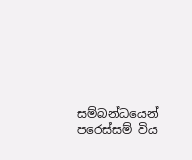සම්බන්ධයෙන් පරෙස්සම් විය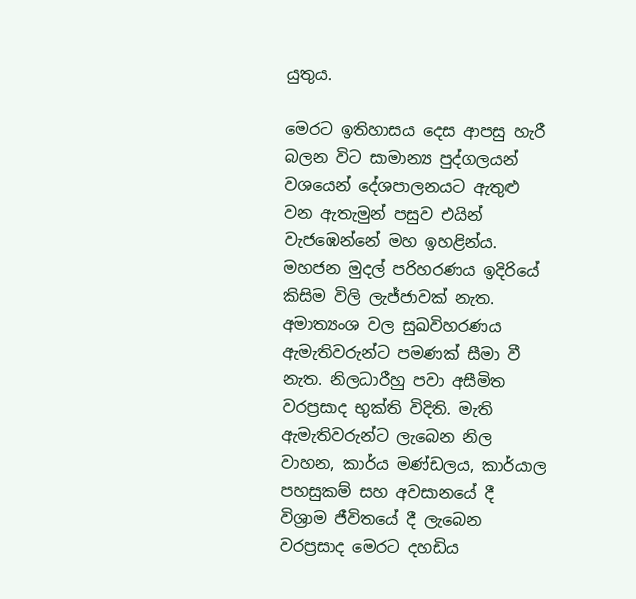යුතුය.

මෙරට ඉතිහාසය දෙස ආපසු හැරී බලන විට සාමාන්‍ය පුද්ගලයන් වශයෙන් දේශපාලනයට ඇතුළු වන ඇතැමුන් පසුව එයින් වැජඹෙන්නේ මහ ඉහළින්ය. මහජන මුදල් පරිහරණය ඉදිරියේ කිසිම විලි ලැජ්ජාවක් නැත. අමාත්‍යංශ වල සුඛවිහරණය ඇමැතිවරුන්ට පමණක් සීමා වී නැත. නිලධාරීහු පවා අසීමිත වරප්‍රසාද භුක්ති විදිති. මැති ඇමැතිවරුන්ට ලැබෙන නිල වාහන, කාර්ය මණ්ඩලය, කාර්යාල පහසුකම් සහ අවසානයේ දී විශ්‍රාම ජීවිතයේ දී ලැබෙන වරප්‍රසාද මෙරට දහඩිය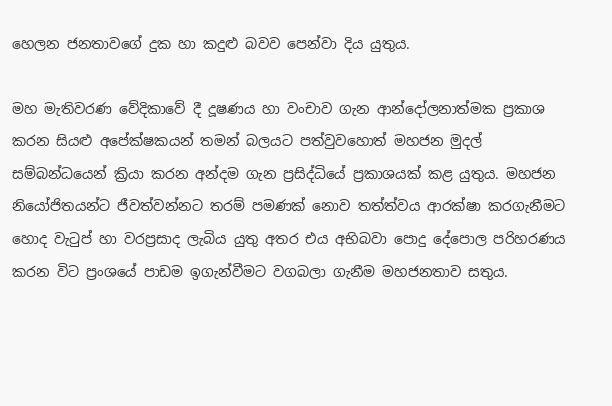හෙලන ජනතාවගේ දුක හා කදුළු බවව පෙන්වා දිය යුතුය.

මහ මැතිවරණ වේදිකාවේ දී දූෂණය හා වංචාව ගැන ආන්දෝලනාත්මක ප්‍රකාශ කරන සියළු අපේක්ෂකයන් තමන් බලයට පත්වුවහොත් මහජන මුදල් සම්බන්ධයෙන් ක්‍රියා කරන අන්දම ගැන ප්‍රසිද්ධියේ ප්‍රකාශයක් කළ යුතුය. මහජන නියෝජිතයන්ට ජීවත්වන්නට තරම් පමණක් නොව තත්ත්වය ආරක්ෂා කරගැනීමට හොද වැටුප් හා වරප්‍රසාද ලැබිය යුතු අතර එය අභිබවා පොදු දේපොල පරිහරණය කරන විට ප්‍රංශයේ පාඩම ඉගැන්වීමට වගබලා ගැනීම මහජනතාව සතුය.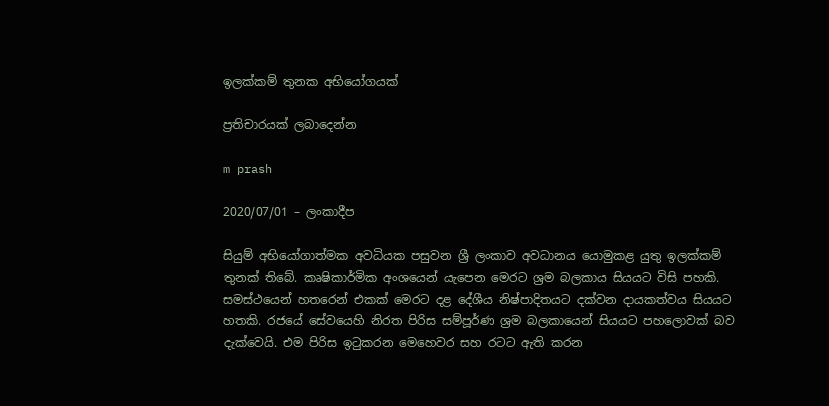ඉලක්කම් තුනක අභියෝගයක් ‍

ප්‍රතිචාරයක් ලබාදෙන්න

m prash

2020/07/01 – ලංකාදීප

සියුම් අභියෝගාත්මක අවධියක පසුවන ශ්‍රී ලංකාව අවධානය යොමුකළ යුතු ඉලක්කම් තුනක් තිබේ. කෘෂිකාර්මික අංශයෙන් යැපෙන මෙරට ශ්‍රම බලකාය සියයට විසි පහකි. සමස්ථයෙන් හතරෙන් එකක් මෙරට දළ දේශීය නිෂ්පාදිතයට දක්වන දායකත්වය සියයට හතකි. රජයේ සේවයෙහි නිරත පිරිස සම්පූර්ණ ශ්‍රම බලකායෙන් සියයට පහලොවක් බව දැක්වෙයි. එම පිරිස ඉටුකරන මෙහෙවර සහ රටට ඇති කරන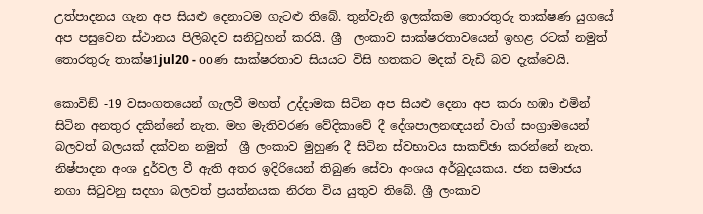උත්පාදනය ගැන අප සියළු දෙනාටම ගැටළු තිබේ. තුන්වැනි ඉලක්කම තොරතුරු තාක්ෂණ යුගයේ අප පසුවෙන ස්ථානය පිලිබදව සනිටුහන් කරයි. ශ්‍රී  ලංකාව සාක්ෂරතාවයෙන් ඉහළ රටක් නමුත් තොරතුරු තාක්ෂ1jul20 - ooණ සාක්ෂරතාව සියයට විසි හතකට මදක් වැඩි බව දැක්වෙයි.

කොවිඞ් -19 වසංගතයෙන් ගැලවී මහත් උද්දාමක සිටින අප සියළු දෙනා අප කරා හඹා එමින් සිටින අනතුර දකින්නේ නැත. මහ මැතිවරණ වේදිකාවේ දී දේශපාලනඥයන් වාග් සංග්‍රාමයෙන් බලවත් බලයක් දක්වන නමුත්  ශ්‍රී ලංකාව මුහුණ දී සිටින ස්වභාවය සාකච්ඡා කරන්නේ නැත. නිෂ්පාදන අංශ දුර්වල වී ඇති අතර ඉදිරියෙන් තිබුණ සේවා අංශය අර්බුදයකය. ජන සමාජය නගා සිටුවනු සදහා බලවත් ප්‍රයත්නයක නිරත විය යුතුව තිබේ. ශ්‍රී ලංකාව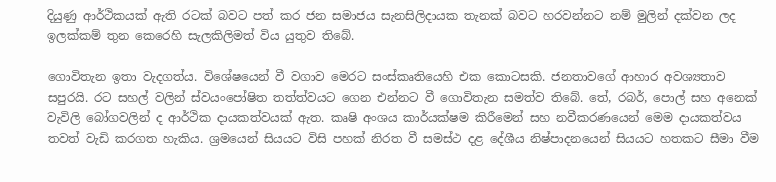දියුණු ආර්ථිකයක් ඇති රටක් බවට පත් කර ජන සමාජය සැනසිලිදායක තැනක් බවට හරවන්නට නම් මුලින් දක්වන ලද ඉලක්කම් තුන කෙරෙහි සැලකිලිමත් විය යුතුව තිබේ.

ගොවිතැන ඉතා වැදගත්ය. විශේෂයෙන් වී වගාව මෙරට සංස්කෘතියෙහි එක කොටසකි. ජනතාවගේ ආහාර අවශ්‍යතාව සපුරයි. රට සහල් වලින් ස්වයංපෝෂිත තත්ත්වයට ගෙන එන්නට වී ගොවිතැන සමත්ව තිබේ. තේ, රබර්, පොල් සහ අනෙක් වැවිලි බෝගවලින් ද ආර්ථික දායකත්වයක් ඇත. කෘෂි අංශය කාර්යක්ෂම කිරීමෙන් සහ නවීකරණයෙන් මෙම දායකත්වය තවත් වැඩි කරගත හැකිය. ශ්‍රමයෙන් සියයට විසි පහක් නිරත වී සමස්ථ දළ දේශීය නිෂ්පාදනයෙන් සියයට හතකට සීමා වීම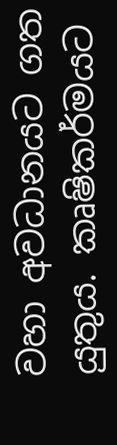වහා අවධානයට ගත යුතුය. කෘෂිකර්මයට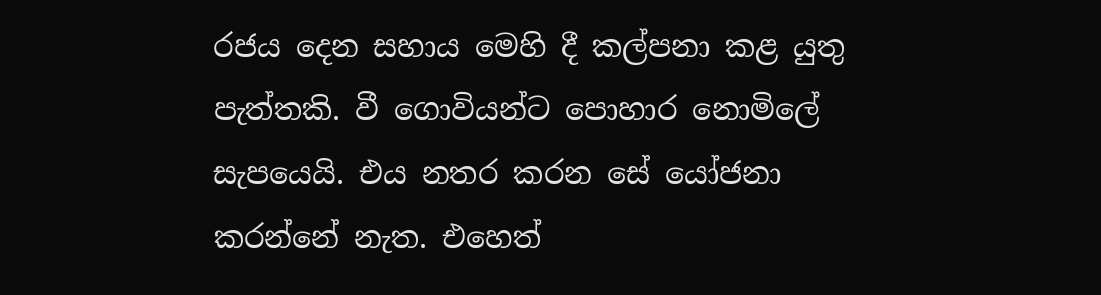රජය දෙන සහාය මෙහි දී කල්පනා කළ යුතු පැත්තකි. වී ගොවියන්ට පොහාර නොමිලේ සැපයෙයි. එය නතර කරන සේ යෝජනා කරන්නේ නැත. එහෙත්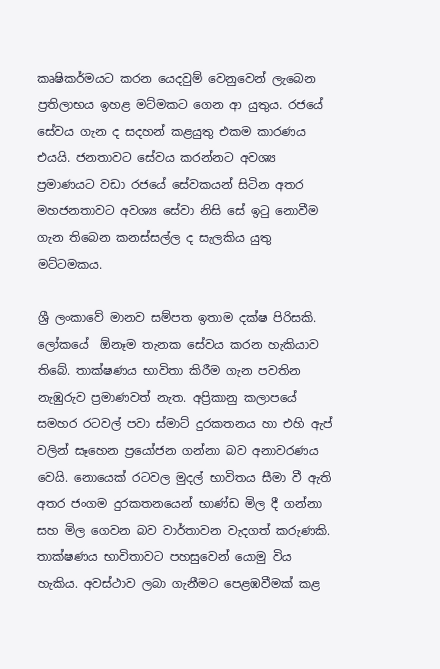කෘෂිකර්මයට කරන යෙදවුම් වෙනුවෙන් ලැබෙන ප්‍රතිලාභය ඉහළ මට්මකට ගෙන ආ යුතුය. රජයේ සේවය ගැන ද සදහන් කළයුතු එකම කාරණය එයයි. ජනතාවට සේවය කරන්නට අවශ්‍ය ප්‍රමාණයට වඩා රජයේ සේවකයන් සිටින අතර මහජනතාවට අවශ්‍ය සේවා නිසි සේ ඉටු නොවීම ගැන තිබෙන කනස්සල්ල ද සැලකිය යුතු මට්ටමකය.

ශ්‍රී ලංකාවේ මානව සම්පත ඉතාම දක්ෂ පිරිසකි. ලෝකයේ  ඕනෑම තැනක සේවය කරන හැකියාව තිබේ. තාක්ෂණය භාවිතා කිරීම ගැන පවතින නැඹුරුව ප්‍රමාණවත් නැත. අප්‍රිකානු කලාපයේ සමහර රටවල් පවා ස්මාට් දුරකතනය හා එහි ඇප් වලින් සෑහෙන ප්‍රයෝජන ගන්නා බව අනාවරණය වෙයි. නොයෙක් රටවල මුදල් භාවිතය සීමා වී ඇති අතර ජංගම දුරකතනයෙන් භාණ්ඩ මිල දී ගන්නා සහ මිල ගෙවන බව වාර්තාවන වැදගත් කරුණකි. තාක්ෂණය භාවිතාවට පහසුවෙන් යොමු විය හැකිය. අවස්ථාව ලබා ගැනීමට පෙළඹවීමක් කළ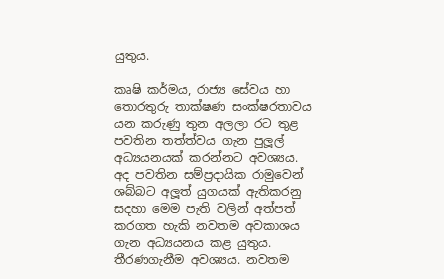යුතුය.

කෘෂි කර්මය, රාජ්‍ය සේවය හා තොරතුරු තාක්ෂණ සංක්ෂරතාවය යන කරුණු තුන අලලා රට තුළ පවතින තත්ත්වය ගැන පුලූල් අධ්‍යයනයක් කරන්නට අවශ්‍යය. අද පවතින සම්ප්‍රදායික රාමුවෙන් ශබ්බට අලූත් යුගයක් ඇතිකරනු සදහා මෙම පැති වලින් අත්පත් කරගත හැකි නවතම අවකාශය ගැන අධ්‍යයනය කළ යුතුය. තීරණගැනීම අවශ්‍යය. නවතම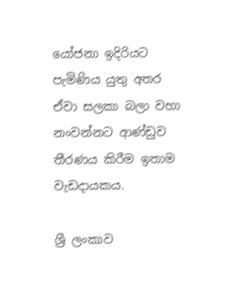යෝජනා ඉදිරියට පැමිණිය යුතු අතර ඒවා සලකා බලා වහා නංවන්නට ආණ්ඩුව තීරණය කිරීම ඉතාම වැඩදායකය.

ශ්‍රී ලංකාව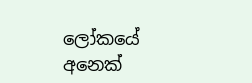ලෝකයේ අනෙක්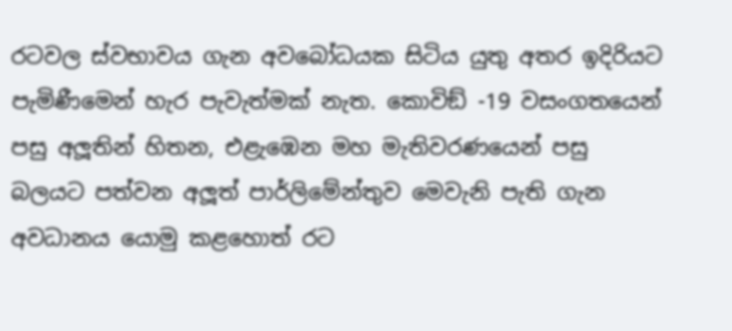රටවල ස්වභාවය ගැන අවබෝධයක සිටිය යුතු අතර ඉදිරියට පැමිණීමෙන් හැර පැවැත්මක් නැත. කොවිඞ් -19 වසංගතයෙන් පසු අලූතින් හිතන, එළැඹෙන මහ මැතිවරණයෙන් පසු බලයට පත්වන අලූත් පාර්ලිමේන්තුව මෙවැනි පැති ගැන අවධානය යොමු කළහොත් රට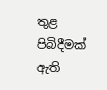තුළ පිබිදීමක් ඇති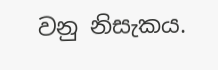වනු නිසැකය.